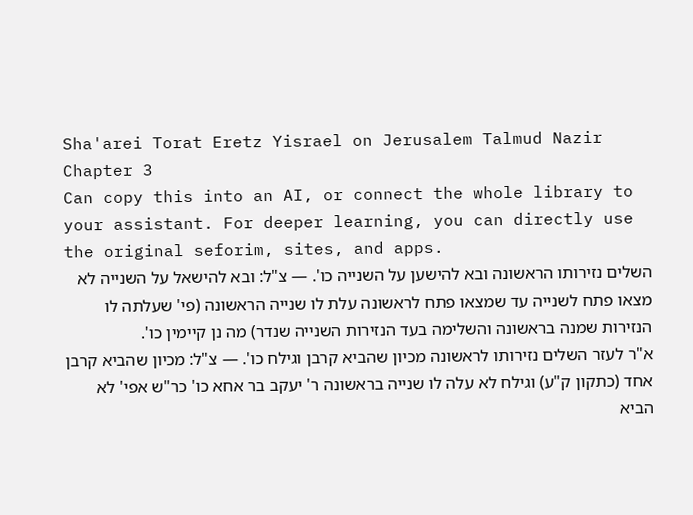Sha'arei Torat Eretz Yisrael on Jerusalem Talmud Nazir Chapter 3
Can copy this into an AI, or connect the whole library to your assistant. For deeper learning, you can directly use the original seforim, sites, and apps.
השלים נזירותו הראשונה ובא להישען על השנייה כו'. — צ"ל: ובא להישאל על השנייה לא מצאו פתח לשנייה עד שמצאו פתח לראשונה עלת לו שנייה הראשונה (פי' שעלתה לו הנזירות שמנה בראשונה והשלימה בעד הנזירות השנייה שנדר) מה נן קיימין כו'.
א"ר לעזר השלים נזירותו לראשונה מכיון שהביא קרבן וגילח כו'. — צ"ל: מכיון שהביא קרבן אחד (כתקון ק"ע) וגילח לא עלה לו שנייה בראשונה ר' יעקב בר אחא כו' כר"ש אפי' לא הביא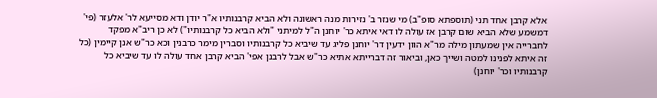אלא קרבן אחד תני (תוספתא סופ"ב) מי שנזר ב' נזירות מנה ראשונה ולא הביא קרבנותיו א"ר יודן ודא מסייעא לר' אלעזר (פי' דמשמע שלא הביא שום קרבן אז עולה לו דאי איתא כר' יוחנן ה"ל למיתני "ולא הביא כל קרבנותיו") לא כן ריב"א מפקד לחברייה אין שמעתון מילה מר"א הוון ידעין דר' יוחנן פליג עד שיביא כל קרבנותיו וסברין מימר כרבנין וכא כר"ש אנן קיימין (כל זה איתא לפנינו למטה ושייך כאן, וביאור זה דברייתא אתיא כר"ש אבל לרבנן אפי' הביא קרבן אחד עולה לו עד שיביא כל קרבנותיו וכר' יוחנן)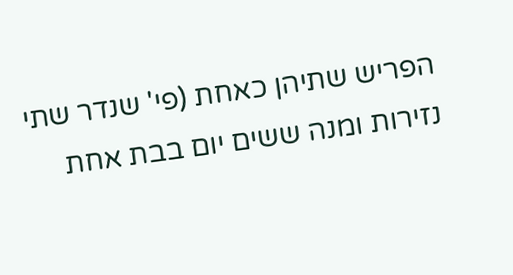הפריש שתיהן כאחת (פי' שנדר שתי נזירות ומנה ששים יום בבת אחת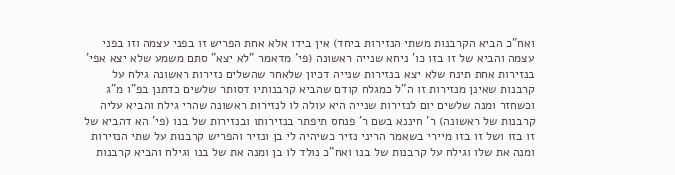ואח"כ הביא הקרבנות משתי הנזירות ביחד) אין בידו אלא אחת הפריש זו בפני עצמה וזו בפני עצמה והביא של זו בזו כו' ניחא שנייה ראשונה (פי' מדאמר "לא יצא" סתם משמע שלא יצא אפי' בנזירות אחת תינח שלא יצא בנזירות שנייה דכיון שלאחר שהשלים נזירות ראשונה גילח על קרבנות שאינן מנזירות זו ה"ל כמגלח קודם שהביא קרבנותיו דסותר שלשים כדתנן בפ"ו מ"ג וכשחזר ומנה שלשים יום לנזירות שנייה היא עולה לו לנזירות ראשונה שהרי גילח והביא עליה קרבנות של ראשונה) ר' חיננא בשם ר' פנחס תיפתר בנזירותו ובנזירות של בנו (פי' הא דהביא של זו בזו ושל זו בזו מיירי בשאמר הריני נזיר כשיהיה לי בן ונזיר והפריש קרבנות על שתי הנזירות ומנה את שלו וגילח על קרבנות של בנו ואח"כ נולד לו בן ומנה את של בנו וגילח והביא קרבנות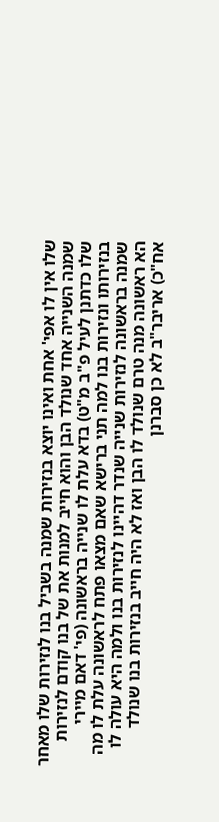שלו אין לו אפי' אחת ואינו יוצא בנזירות שמנה בשביל בנו לנזירות שלו מאחר שמנה השנייה אחד שנולד הבן והוא חייב למנות את של בנו קודם לנזירות שלו כדתנן לעיל פ"ב מ"ט) בדא עלת לו שנייה בראשונה (פי' דאם מיירי בנזירותו ונזירות בנו למה תני ברישא שאם מצאו פתח לראשונה עלת לו מה שמנה בראשונה לנזירות שנייה שנדר דהיינו לנזירות בנו ולמה היא עולה לו הא ראשונה מנה טרם שנולד לו הבן ואז לא היה חייב בנזירות בנו שנולד אח"כ) אריבר"ב לא כן סברנן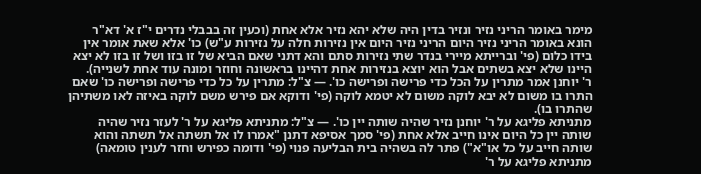מימר באומר הריני נזיר ונזיר בדין היה שלא יהא נזיר אלא אחת (וכעין זה בבבלי נדרים י"ז א' דא"ר הונא באומר הריני נזיר היום הריני נזיר היום אין נזירות חלה על נזירות ע"ש) כו' אלא שאת אומר אין בידו כלום (פי' וברייתא מיירי בנדר שתי נזירות סתם והא דתני שאם הביא של זו בזו ושל זו בזו לא יצא היינו שלא יצא בשתים אבל הוא יוצא בנזירות אחת דהיינו בראשונה וחוזר ומונה עוד אחת לשנייה).
ר' יוחנן אמר מתרין על הכל כדי פרישה ופרישה כו'. — צ"ל: מתרין על כל כדי פרישה ופרישה כו' שאם התרו בו משום לא יבא לוקה משום לא יטמא לוקה (פי' ודוקא אם פירש משם לוקה באיזה לאו משתיהן שהתרו בו).
מתניתא פליגא על ר' יוחנן נזיר שהיה שותה יין כו'. — צ"ל: מתניתא פליגא על ר' לעזר נזיר שהיה שותה יין כל היום אינו חייב אלא אחת (פי' סמך אסיפא דתנן "אמרו לו אל תשתה אל תשתה והוא שותה חייב על כל או"א") פתר לה בשהיה בית הבליעה פנוי (פי' ודומה כפירש וחזר לענין טומאה) מתניתא פליגא על ר'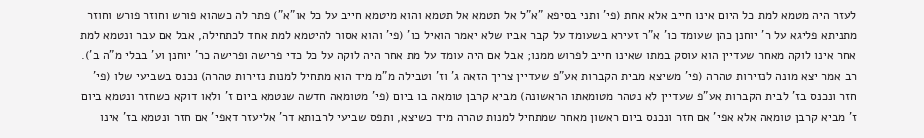לעזר היה מטמא למת כל היום אינו חייב אלא אחת (פי' ותני בסיפא "א"ל אל תטמא אל תטמא והוא מיטמא חייב על כל או"א") פתר לה כשהוא פורש וחוזר פורש וחוזר מתניתא פליגא על ר' יוחנן כהן שעומד כו' א"ר זעירא בשעומד על קבר אביו שלא יאמר הואיל כו' (פי' והוא אסור להיטמא למת אחד לכתחילה, אבל אם עבר ונטמא למת אחר אינו לוקה מאחר שעדיין הוא עוסק במתו שאינו חייב לפרוש ממנו; אבל אם היה עומד על מת אחר היה לוקה על כל כדי פרישה ופרישה כר' יוחנן וע' בבלי מ"ה ב').
רב אמר יצא מונה לנזירות טהרה (פי' משיצא מבית הקברות אע"פ שעדיין צריך הזאה ג' וז' וטבילה מ"מ מיד הוא מתחיל למנות נזירות טהרה) נכנס בשביעי שלו (פי' חזר ונכנס בז' לבית הקברות אע"פ שעדיין לא נטהר מטומאתו הראשונה) מביא קרבן טומאה בו ביום (פי' מטומאה חדשה שנטמא ביום ז' ולאו דוקא כשחזר ונטמא ביום ז' מביא קרבן טומאה אלא אפי' אם חזר ונכנס ביום ראשון מאחר שמתחיל למנות טהרה מיד כשיצא, ותפס שביעי לרבותא דר' אליעזר דאפי' אם חזר ונטמא בז' אינו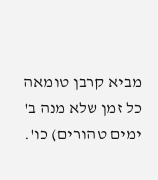מביא קרבן טומאה כל זמן שלא מנה ב' ימים טהורים) כו'.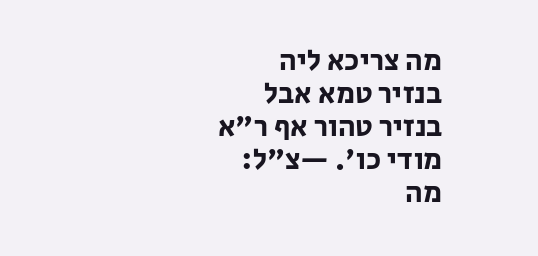מה צריכא ליה בנזיר טמא אבל בנזיר טהור אף ר"א מודי כו'. —צ"ל: מה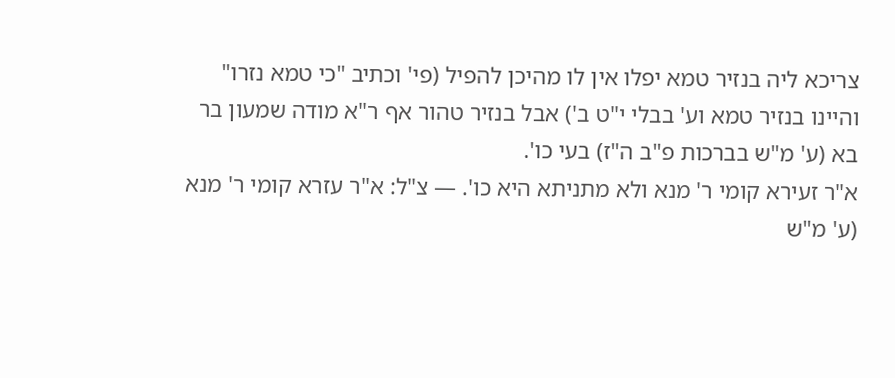צריכא ליה בנזיר טמא יפלו אין לו מהיכן להפיל (פי' וכתיב "כי טמא נזרו" והיינו בנזיר טמא וע' בבלי י"ט ב') אבל בנזיר טהור אף ר"א מודה שמעון בר בא (ע' מ"ש בברכות פ"ב ה"ז) בעי כו'.
א"ר זעירא קומי ר' מנא ולא מתניתא היא כו'. — צ"ל: א"ר עזרא קומי ר' מנא (ע' מ"ש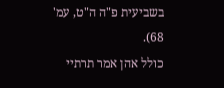בשביעית פ"ה ה"ט, עמ' 68).
כולל אהן אמר תרתיי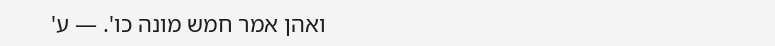ואהן אמר חמש מונה כו'. — ע'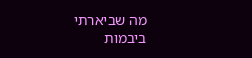מה שביארתי ביבמות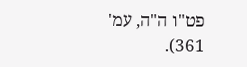פט"ו ה"ה, עמ' 361).